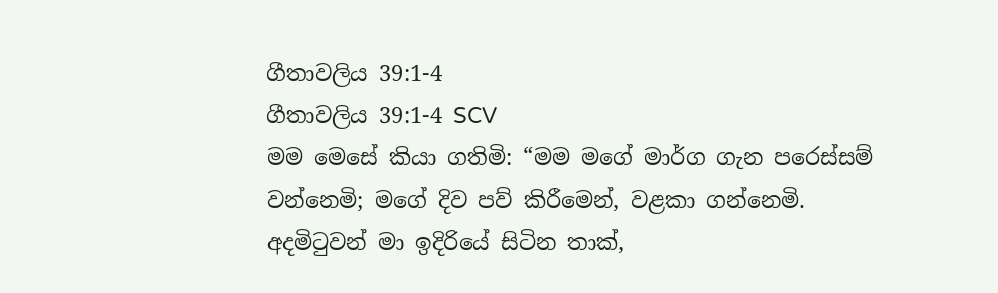ගීතාවලිය 39:1-4
ගීතාවලිය 39:1-4 SCV
මම මෙසේ කියා ගතිමි: “මම මගේ මාර්ග ගැන පරෙස්සම් වන්නෙමි; මගේ දිව පව් කිරීමෙන්, වළකා ගන්නෙමි. අදමිටුවන් මා ඉදිරියේ සිටින තාක්,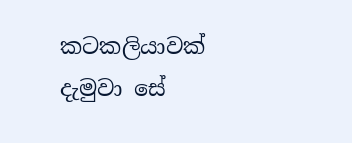කටකලියාවක් දැමුවා සේ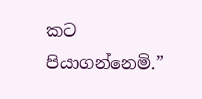කට පියාගන්නෙමි.”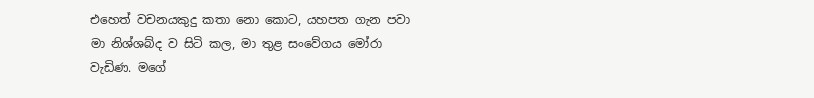එහෙත් වචනයකුදු කතා නො කොට, යහපත ගැන පවා මා නිශ්ශබ්ද ව සිටි කල, මා තුළ සංවේගය මෝරා වැඩිණ. මගේ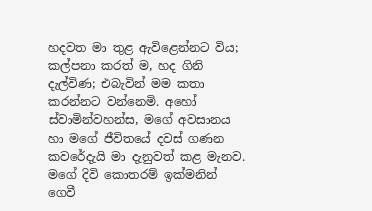හදවත මා තුළ ඇවිළෙන්නට විය; කල්පනා කරත් ම, හද ගිනි දැල්විණ; එබැවින් මම කතා කරන්නට වන්නෙමි. අහෝ ස්වාමින්වහන්ස, මගේ අවසානය හා මගේ ජීවිතයේ දවස් ගණන කවරේදැයි මා දැනුවත් කළ මැනව. මගේ දිවි කොතරම් ඉක්මනින් ගෙවී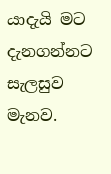යාදැයි මට දැනගන්නට සැලසුව මැනව.